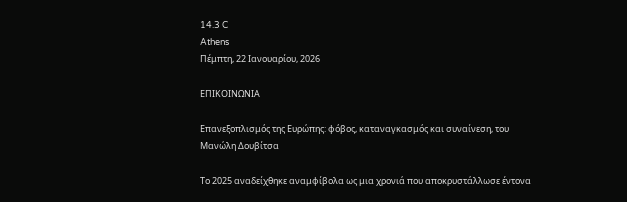14.3 C
Athens
Πέμπτη, 22 Ιανουαρίου, 2026

ΕΠΙΚΟΙΝΩΝΙΑ

Επανεξοπλισμός της Ευρώπης: φόβος, καταναγκασμός και συναίνεση, του Μανώλη Δουβίτσα

Το 2025 αναδείχθηκε αναμφίβολα ως μια χρονιά που αποκρυστάλλωσε έντονα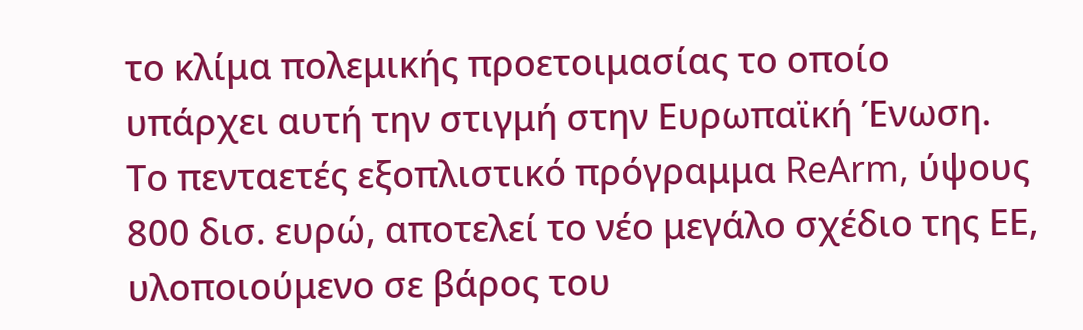το κλίμα πολεμικής προετοιμασίας το οποίο υπάρχει αυτή την στιγμή στην Ευρωπαϊκή Ένωση. Το πενταετές εξοπλιστικό πρόγραμμα ReArm, ύψους 800 δισ. ευρώ, αποτελεί το νέο μεγάλο σχέδιο της ΕΕ, υλοποιούμενο σε βάρος του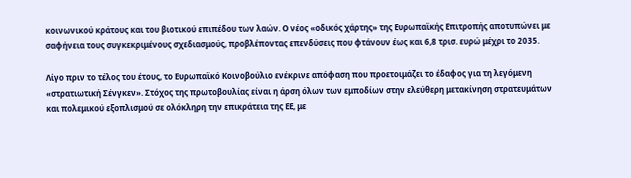κοινωνικού κράτους και του βιοτικού επιπέδου των λαών. Ο νέος «οδικός χάρτης» της Ευρωπαϊκής Επιτροπής αποτυπώνει με σαφήνεια τους συγκεκριμένους σχεδιασμούς, προβλέποντας επενδύσεις που φτάνουν έως και 6,8 τρισ. ευρώ μέχρι το 2035.

Λίγο πριν το τέλος του έτους, το Ευρωπαϊκό Κοινοβούλιο ενέκρινε απόφαση που προετοιμάζει το έδαφος για τη λεγόμενη «στρατιωτική Σένγκεν». Στόχος της πρωτοβουλίας είναι η άρση όλων των εμποδίων στην ελεύθερη μετακίνηση στρατευμάτων και πολεμικού εξοπλισμού σε ολόκληρη την επικράτεια της ΕΕ, με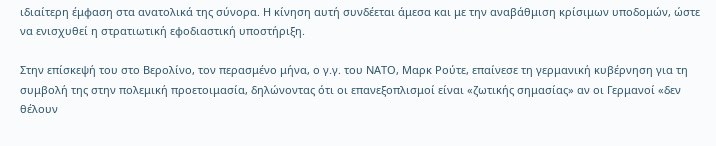ιδιαίτερη έμφαση στα ανατολικά της σύνορα. Η κίνηση αυτή συνδέεται άμεσα και με την αναβάθμιση κρίσιμων υποδομών, ώστε να ενισχυθεί η στρατιωτική εφοδιαστική υποστήριξη.

Στην επίσκεψή του στο Βερολίνο, τον περασμένο μήνα, ο γ.γ. του ΝΑΤΟ, Μαρκ Ρούτε, επαίνεσε τη γερμανική κυβέρνηση για τη συμβολή της στην πολεμική προετοιμασία, δηλώνοντας ότι οι επανεξοπλισμοί είναι «ζωτικής σημασίας» αν οι Γερμανοί «δεν θέλουν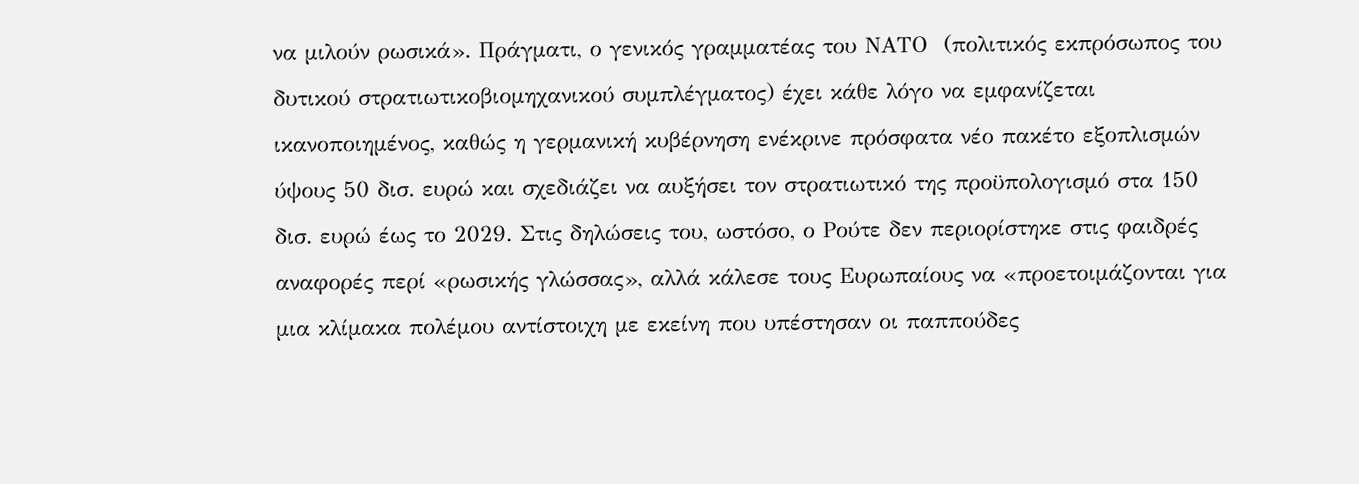να μιλούν ρωσικά». Πράγματι, ο γενικός γραμματέας του ΝΑΤΟ  (πολιτικός εκπρόσωπος του δυτικού στρατιωτικοβιομηχανικού συμπλέγματος) έχει κάθε λόγο να εμφανίζεται ικανοποιημένος, καθώς η γερμανική κυβέρνηση ενέκρινε πρόσφατα νέο πακέτο εξοπλισμών ύψους 50 δισ. ευρώ και σχεδιάζει να αυξήσει τον στρατιωτικό της προϋπολογισμό στα 150 δισ. ευρώ έως το 2029. Στις δηλώσεις του, ωστόσο, ο Ρούτε δεν περιορίστηκε στις φαιδρές αναφορές περί «ρωσικής γλώσσας», αλλά κάλεσε τους Ευρωπαίους να «προετοιμάζονται για μια κλίμακα πολέμου αντίστοιχη με εκείνη που υπέστησαν οι παππούδες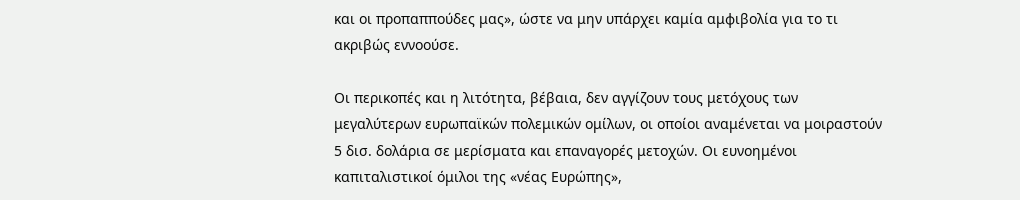και οι προπαππούδες μας», ώστε να μην υπάρχει καμία αμφιβολία για το τι ακριβώς εννοούσε.

Οι περικοπές και η λιτότητα, βέβαια, δεν αγγίζουν τους μετόχους των μεγαλύτερων ευρωπαϊκών πολεμικών ομίλων, οι οποίοι αναμένεται να μοιραστούν 5 δισ. δολάρια σε μερίσματα και επαναγορές μετοχών. Οι ευνοημένοι καπιταλιστικοί όμιλοι της «νέας Ευρώπης»,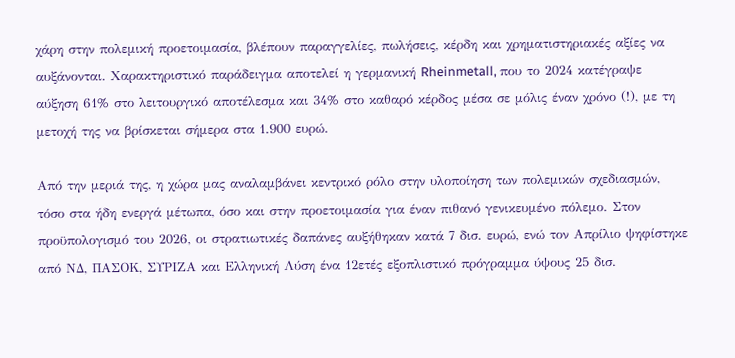χάρη στην πολεμική προετοιμασία, βλέπουν παραγγελίες, πωλήσεις, κέρδη και χρηματιστηριακές αξίες να αυξάνονται. Χαρακτηριστικό παράδειγμα αποτελεί η γερμανική Rheinmetall, που το 2024 κατέγραψε αύξηση 61% στο λειτουργικό αποτέλεσμα και 34% στο καθαρό κέρδος μέσα σε μόλις έναν χρόνο (!), με τη μετοχή της να βρίσκεται σήμερα στα 1.900 ευρώ.

Από την μεριά της, η χώρα μας αναλαμβάνει κεντρικό ρόλο στην υλοποίηση των πολεμικών σχεδιασμών, τόσο στα ήδη ενεργά μέτωπα, όσο και στην προετοιμασία για έναν πιθανό γενικευμένο πόλεμο. Στον προϋπολογισμό του 2026, οι στρατιωτικές δαπάνες αυξήθηκαν κατά 7 δισ. ευρώ, ενώ τον Απρίλιο ψηφίστηκε από ΝΔ, ΠΑΣΟΚ, ΣΥΡΙΖΑ και Ελληνική Λύση ένα 12ετές εξοπλιστικό πρόγραμμα ύψους 25 δισ.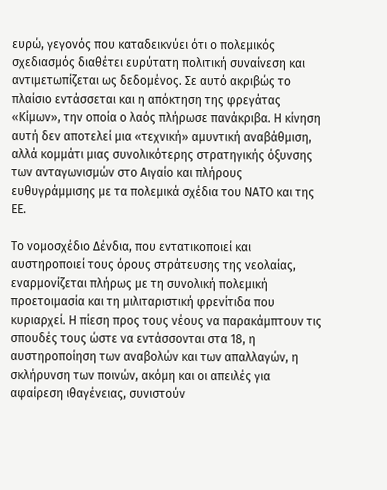ευρώ, γεγονός που καταδεικνύει ότι ο πολεμικός σχεδιασμός διαθέτει ευρύτατη πολιτική συναίνεση και αντιμετωπίζεται ως δεδομένος. Σε αυτό ακριβώς το πλαίσιο εντάσσεται και η απόκτηση της φρεγάτας «Κίμων», την οποία ο λαός πλήρωσε πανάκριβα. Η κίνηση αυτή δεν αποτελεί μια «τεχνική» αμυντική αναβάθμιση, αλλά κομμάτι μιας συνολικότερης στρατηγικής όξυνσης των ανταγωνισμών στο Αιγαίο και πλήρους ευθυγράμμισης με τα πολεμικά σχέδια του ΝΑΤΟ και της ΕΕ.

Το νομοσχέδιο Δένδια, που εντατικοποιεί και αυστηροποιεί τους όρους στράτευσης της νεολαίας, εναρμονίζεται πλήρως με τη συνολική πολεμική προετοιμασία και τη μιλιταριστική φρενίτιδα που κυριαρχεί. Η πίεση προς τους νέους να παρακάμπτουν τις σπουδές τους ώστε να εντάσσονται στα 18, η αυστηροποίηση των αναβολών και των απαλλαγών, η σκλήρυνση των ποινών, ακόμη και οι απειλές για αφαίρεση ιθαγένειας, συνιστούν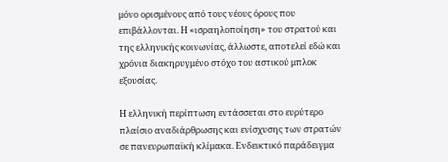μόνο ορισμένους από τους νέους όρους που επιβάλλονται. Η «ισραηλοποίηση» του στρατού και της ελληνικής κοινωνίας, άλλωστε, αποτελεί εδώ και χρόνια διακηρυγμένο στόχο του αστικού μπλοκ εξουσίας.

Η ελληνική περίπτωση εντάσσεται στο ευρύτερο πλαίσιο αναδιάρθρωσης και ενίσχυσης των στρατών σε πανευρωπαϊκή κλίμακα. Ενδεικτικό παράδειγμα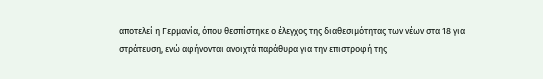αποτελεί η Γερμανία, όπου θεσπίστηκε ο έλεγχος της διαθεσιμότητας των νέων στα 18 για στράτευση, ενώ αφήνονται ανοιχτά παράθυρα για την επιστροφή της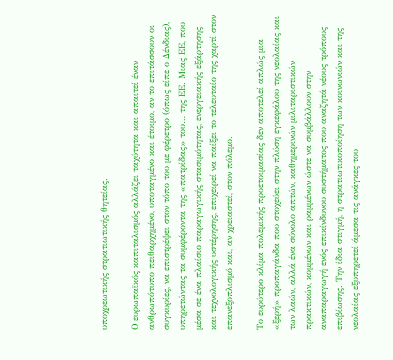υποχρεωτικής στρατιωτικής θητείας.

Ο ευρωπαϊκός καπιταλισμός αλλάζει ταχύτητα και απαιτεί έναν ανθρωπότυπο πειθαρχημένο, υποταγμένο και έτοιμο, αν το επιτάσσουν οι συγκυρίες, να επιστρέψει στον τόπο του με φέρετρο (όπως είπε ο Δένδιας), υπηρετώντας τα συμφέροντα της «πατρίδας» του… της ΕΕ. Μιας ΕΕ, που μέσα σε ένα πλαίσιο παραγωγικής στασιμότητας, ενεργειακής εξάρτησης και τεχνολογικής υστέρησης, επιχειρεί να παίξει το τελευταίο της χαρτί στον επανεξοπλισμό και, αν χρειαστεί, στον πόλεμο.

Το ευρύτερο κλίμα πολεμικής προετοιμασίας δεν αποτελεί απλώς μια «ξερή» προπαγάνδα που στοχεύει στην πλύση εγκεφάλου της νεολαίας και των λαών, αλλά ένα σύνολο απτών, καθημερινών μιλιταριστικών πρακτικών, κομμένων και ραμμένων ώστε να συμβάλλουν στην αναπαραγωγή ενός επικίνδυνου συστήματος που αναζητά νέους τρόπους επιβίωσης. Την ίδια στιγμή, η στρατιωτικοποίηση των κοινωνιών και της νεολαίας εξυπηρετεί άμεσα τις ανάγκες του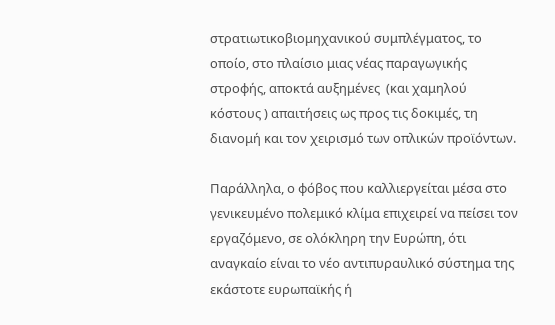στρατιωτικοβιομηχανικού συμπλέγματος, το οποίο, στο πλαίσιο μιας νέας παραγωγικής στροφής, αποκτά αυξημένες  (και χαμηλού κόστους ) απαιτήσεις ως προς τις δοκιμές, τη διανομή και τον χειρισμό των οπλικών προϊόντων.

Παράλληλα, ο φόβος που καλλιεργείται μέσα στο γενικευμένο πολεμικό κλίμα επιχειρεί να πείσει τον εργαζόμενο, σε ολόκληρη την Ευρώπη, ότι αναγκαίο είναι το νέο αντιπυραυλικό σύστημα της εκάστοτε ευρωπαϊκής ή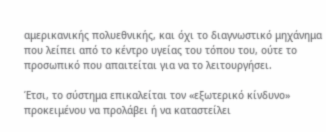αμερικανικής πολυεθνικής, και όχι το διαγνωστικό μηχάνημα που λείπει από το κέντρο υγείας του τόπου του, ούτε το προσωπικό που απαιτείται για να το λειτουργήσει.

Έτσι, το σύστημα επικαλείται τον «εξωτερικό κίνδυνο» προκειμένου να προλάβει ή να καταστείλει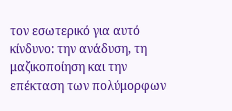τον εσωτερικό για αυτό κίνδυνο: την ανάδυση, τη μαζικοποίηση και την επέκταση των πολύμορφων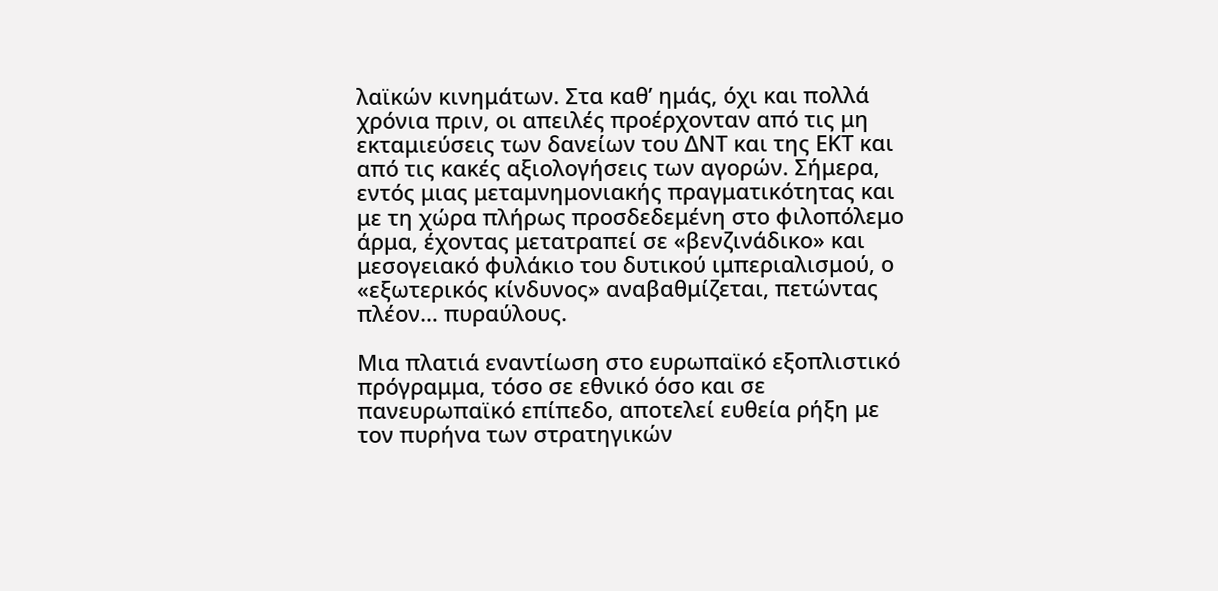λαϊκών κινημάτων. Στα καθ’ ημάς, όχι και πολλά χρόνια πριν, οι απειλές προέρχονταν από τις μη εκταμιεύσεις των δανείων του ΔΝΤ και της ΕΚΤ και από τις κακές αξιολογήσεις των αγορών. Σήμερα, εντός μιας μεταμνημονιακής πραγματικότητας και με τη χώρα πλήρως προσδεδεμένη στο φιλοπόλεμο άρμα, έχοντας μετατραπεί σε «βενζινάδικο» και μεσογειακό φυλάκιο του δυτικού ιμπεριαλισμού, ο «εξωτερικός κίνδυνος» αναβαθμίζεται, πετώντας πλέον… πυραύλους.

Μια πλατιά εναντίωση στο ευρωπαϊκό εξοπλιστικό πρόγραμμα, τόσο σε εθνικό όσο και σε πανευρωπαϊκό επίπεδο, αποτελεί ευθεία ρήξη με τον πυρήνα των στρατηγικών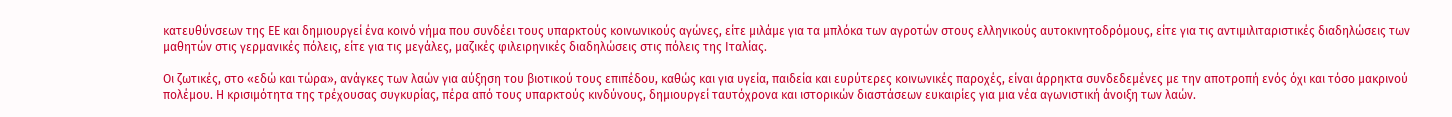κατευθύνσεων της ΕΕ και δημιουργεί ένα κοινό νήμα που συνδέει τους υπαρκτούς κοινωνικούς αγώνες, είτε μιλάμε για τα μπλόκα των αγροτών στους ελληνικούς αυτοκινητοδρόμους, είτε για τις αντιμιλιταριστικές διαδηλώσεις των μαθητών στις γερμανικές πόλεις, είτε για τις μεγάλες, μαζικές φιλειρηνικές διαδηλώσεις στις πόλεις της Ιταλίας.

Οι ζωτικές, στο «εδώ και τώρα», ανάγκες των λαών για αύξηση του βιοτικού τους επιπέδου, καθώς και για υγεία, παιδεία και ευρύτερες κοινωνικές παροχές, είναι άρρηκτα συνδεδεμένες με την αποτροπή ενός όχι και τόσο μακρινού πολέμου. Η κρισιμότητα της τρέχουσας συγκυρίας, πέρα από τους υπαρκτούς κινδύνους, δημιουργεί ταυτόχρονα και ιστορικών διαστάσεων ευκαιρίες για μια νέα αγωνιστική άνοιξη των λαών.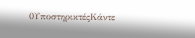0ΥποστηρικτέςΚάντε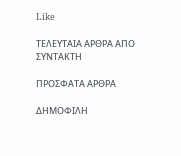Like

ΤΕΛΕΥΤΑΙΑ ΑΡΘΡΑ ΑΠΟ ΣΥΝΤΑΚΤΗ

ΠΡΟΣΦΑΤΑ ΑΡΘΡΑ

ΔΗΜΟΦΙΛΗ